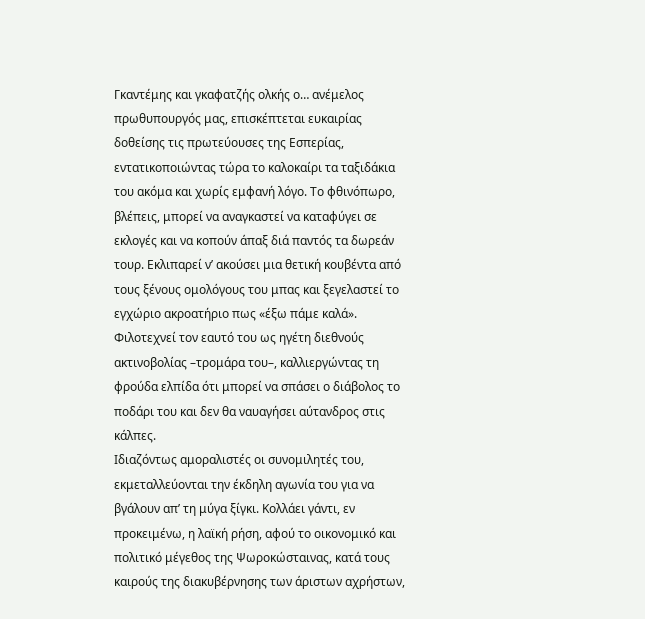Γκαντέμης και γκαφατζής ολκής ο… ανέμελος πρωθυπουργός μας, επισκέπτεται ευκαιρίας δοθείσης τις πρωτεύουσες της Εσπερίας, εντατικοποιώντας τώρα το καλοκαίρι τα ταξιδάκια του ακόμα και χωρίς εμφανή λόγο. Το φθινόπωρο, βλέπεις, μπορεί να αναγκαστεί να καταφύγει σε εκλογές και να κοπούν άπαξ διά παντός τα δωρεάν τουρ. Εκλιπαρεί ν’ ακούσει μια θετική κουβέντα από τους ξένους ομολόγους του μπας και ξεγελαστεί το εγχώριο ακροατήριο πως «έξω πάμε καλά». Φιλοτεχνεί τον εαυτό του ως ηγέτη διεθνούς ακτινοβολίας –τρομάρα του–, καλλιεργώντας τη φρούδα ελπίδα ότι μπορεί να σπάσει ο διάβολος το ποδάρι του και δεν θα ναυαγήσει αύτανδρος στις κάλπες.
Ιδιαζόντως αμοραλιστές οι συνομιλητές του, εκμεταλλεύονται την έκδηλη αγωνία του για να βγάλουν απ’ τη μύγα ξίγκι. Κολλάει γάντι, εν προκειμένω, η λαϊκή ρήση, αφού το οικονομικό και πολιτικό μέγεθος της Ψωροκώσταινας, κατά τους καιρούς της διακυβέρνησης των άριστων αχρήστων,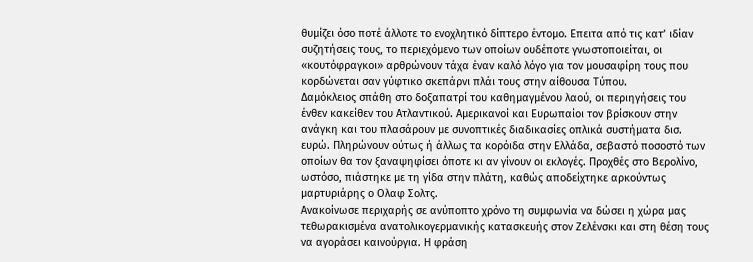θυμίζει όσο ποτέ άλλοτε το ενοχλητικό δίπτερο έντομο. Επειτα από τις κατ’ ιδίαν συζητήσεις τους, το περιεχόμενο των οποίων ουδέποτε γνωστοποιείται, οι «κουτόφραγκοι» αρθρώνουν τάχα έναν καλό λόγο για τον μουσαφίρη τους που κορδώνεται σαν γύφτικο σκεπάρνι πλάι τους στην αίθουσα Τύπου.
Δαμόκλειος σπάθη στο δοξαπατρί του καθημαγμένου λαού, οι περιηγήσεις του ένθεν κακείθεν του Ατλαντικού. Αμερικανοί και Ευρωπαίοι τον βρίσκουν στην ανάγκη και του πλασάρουν με συνοπτικές διαδικασίες οπλικά συστήματα δισ. ευρώ. Πληρώνουν ούτως ή άλλως τα κορόιδα στην Ελλάδα, σεβαστό ποσοστό των οποίων θα τον ξαναψηφίσει όποτε κι αν γίνουν οι εκλογές. Προχθές στο Βερολίνο, ωστόσο, πιάστηκε με τη γίδα στην πλάτη, καθώς αποδείχτηκε αρκούντως μαρτυριάρης ο Ολαφ Σολτς.
Ανακοίνωσε περιχαρής σε ανύποπτο χρόνο τη συμφωνία να δώσει η χώρα μας τεθωρακισμένα ανατολικογερμανικής κατασκευής στον Ζελένσκι και στη θέση τους να αγοράσει καινούργια. Η φράση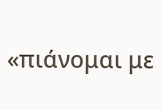«πιάνομαι με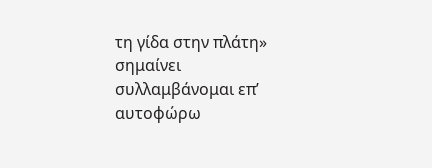τη γίδα στην πλάτη» σημαίνει συλλαμβάνομαι επ’ αυτοφώρω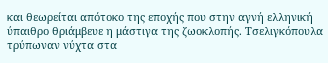και θεωρείται απότοκο της εποχής που στην αγνή ελληνική ύπαιθρο θριάμβευε η μάστιγα της ζωοκλοπής. Τσελιγκόπουλα τρύπωναν νύχτα στα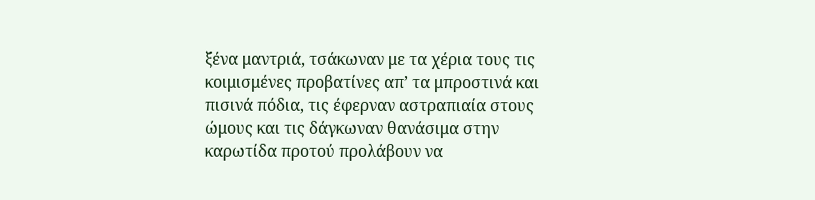ξένα μαντριά, τσάκωναν με τα χέρια τους τις κοιμισμένες προβατίνες απ’ τα μπροστινά και πισινά πόδια, τις έφερναν αστραπιαία στους ώμους και τις δάγκωναν θανάσιμα στην καρωτίδα προτού προλάβουν να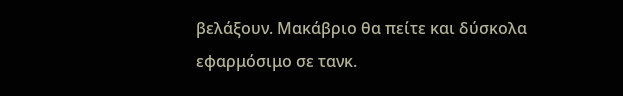βελάξουν. Μακάβριο θα πείτε και δύσκολα εφαρμόσιμο σε τανκ.